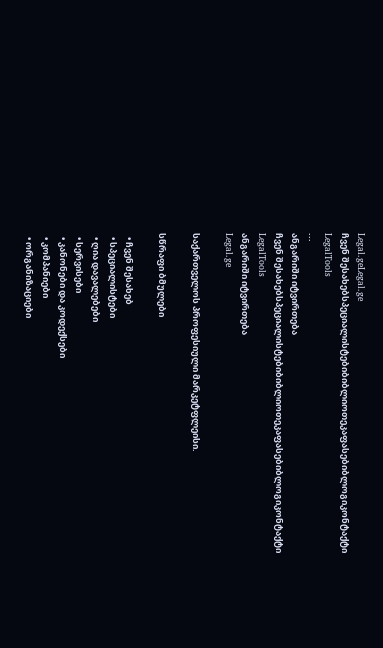Legal.geLegal.ge
ჩვენ შესახებსპეციალისტებიბიბლიოთეკაფასებიბლოგიკონტაქტი
LegalTools
...
ანგარიში იტვირთება
ჩვენ შესახებსპეციალისტებიბიბლიოთეკაფასებიბლოგიკონტაქტი
LegalTools
ანგარიში იტვირთება
Legal.ge

საქართველოს პროფესიული მარკეტფლეისი.

სწრაფი ბმულები

  • ჩვენ შესახებ
  • სპეციალისტები
  • ღია დავალებები
  • სერვისები
  • კანონები და კოდექსები
  • კომპანიები
  • ორგანიზაციები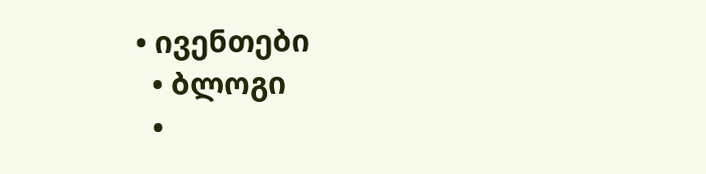• ივენთები
  • ბლოგი
  •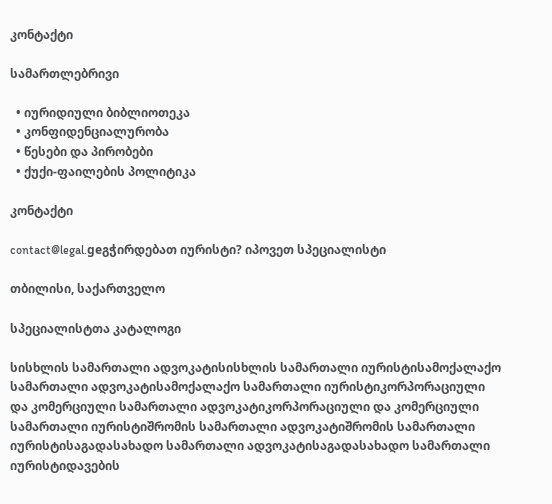კონტაქტი

სამართლებრივი

  • იურიდიული ბიბლიოთეკა
  • კონფიდენციალურობა
  • წესები და პირობები
  • ქუქი-ფაილების პოლიტიკა

კონტაქტი

contact@legal.geგჭირდებათ იურისტი? იპოვეთ სპეციალისტი

თბილისი, საქართველო

სპეციალისტთა კატალოგი

სისხლის სამართალი ადვოკატისისხლის სამართალი იურისტისამოქალაქო სამართალი ადვოკატისამოქალაქო სამართალი იურისტიკორპორაციული და კომერციული სამართალი ადვოკატიკორპორაციული და კომერციული სამართალი იურისტიშრომის სამართალი ადვოკატიშრომის სამართალი იურისტისაგადასახადო სამართალი ადვოკატისაგადასახადო სამართალი იურისტიდავების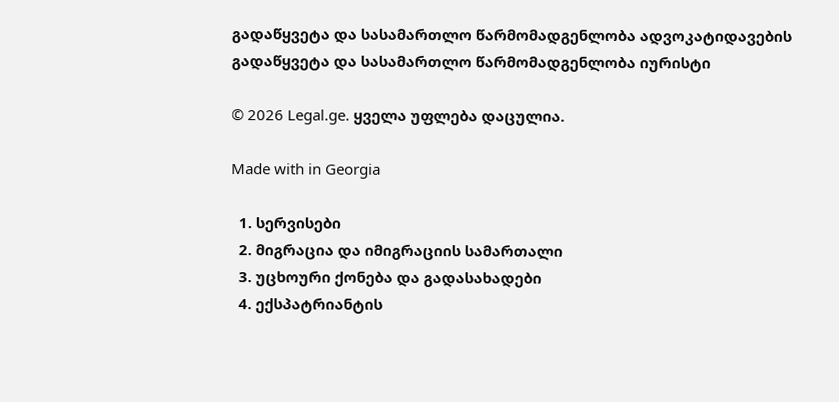გადაწყვეტა და სასამართლო წარმომადგენლობა ადვოკატიდავების გადაწყვეტა და სასამართლო წარმომადგენლობა იურისტი

© 2026 Legal.ge. ყველა უფლება დაცულია.

Made with in Georgia

  1. სერვისები
  2. მიგრაცია და იმიგრაციის სამართალი
  3. უცხოური ქონება და გადასახადები
  4. ექსპატრიანტის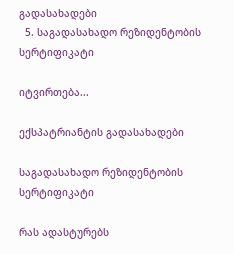გადასახადები
  5. საგადასახადო რეზიდენტობის სერტიფიკატი

იტვირთება...

ექსპატრიანტის გადასახადები

საგადასახადო რეზიდენტობის სერტიფიკატი

რას ადასტურებს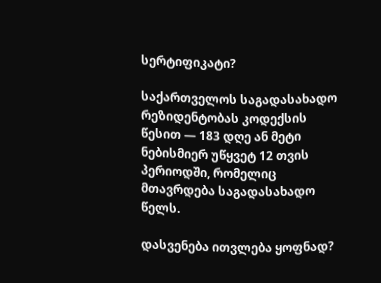სერტიფიკატი?

საქართველოს საგადასახადო რეზიდენტობას კოდექსის წესით — 183 დღე ან მეტი ნებისმიერ უწყვეტ 12 თვის პერიოდში, რომელიც მთავრდება საგადასახადო წელს.

დასვენება ითვლება ყოფნად?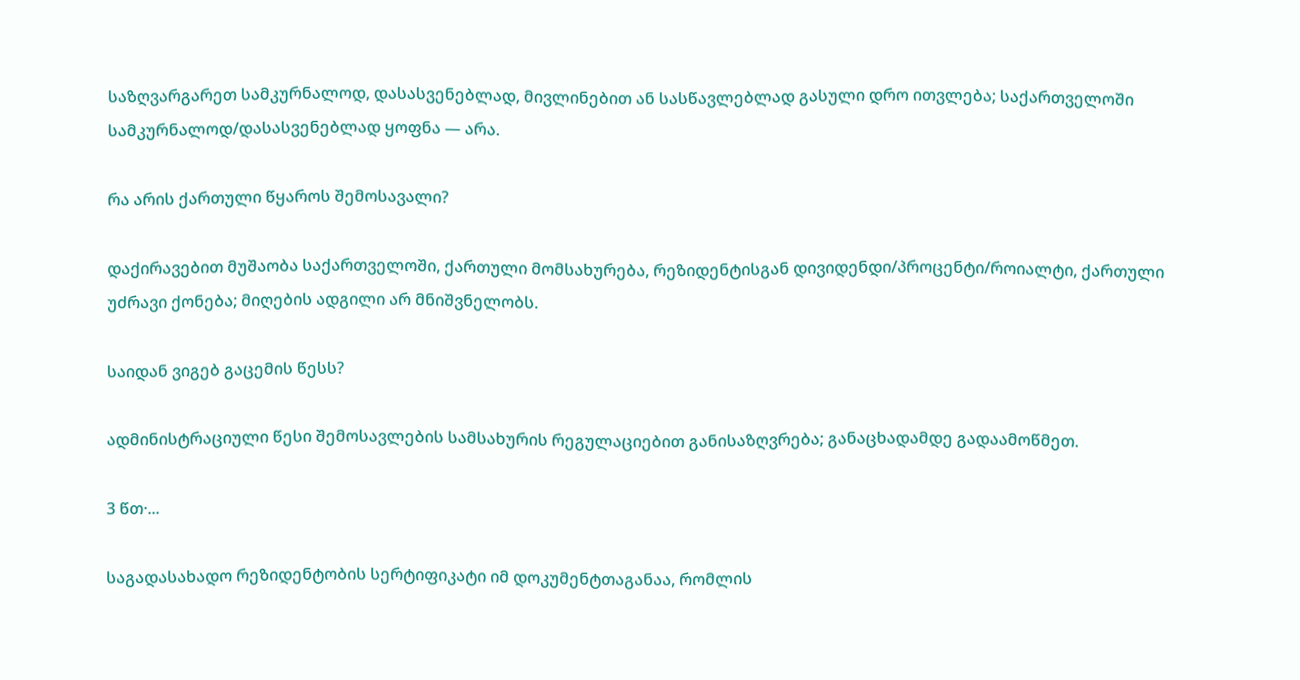საზღვარგარეთ სამკურნალოდ, დასასვენებლად, მივლინებით ან სასწავლებლად გასული დრო ითვლება; საქართველოში სამკურნალოდ/დასასვენებლად ყოფნა — არა.

რა არის ქართული წყაროს შემოსავალი?

დაქირავებით მუშაობა საქართველოში, ქართული მომსახურება, რეზიდენტისგან დივიდენდი/პროცენტი/როიალტი, ქართული უძრავი ქონება; მიღების ადგილი არ მნიშვნელობს.

საიდან ვიგებ გაცემის წესს?

ადმინისტრაციული წესი შემოსავლების სამსახურის რეგულაციებით განისაზღვრება; განაცხადამდე გადაამოწმეთ.

3 წთ·...

საგადასახადო რეზიდენტობის სერტიფიკატი იმ დოკუმენტთაგანაა, რომლის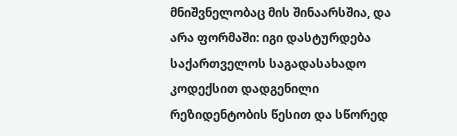მნიშვნელობაც მის შინაარსშია, და არა ფორმაში: იგი დასტურდება საქართველოს საგადასახადო კოდექსით დადგენილი რეზიდენტობის წესით და სწორედ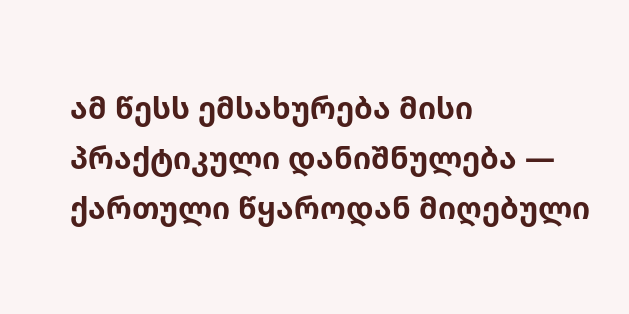ამ წესს ემსახურება მისი პრაქტიკული დანიშნულება — ქართული წყაროდან მიღებული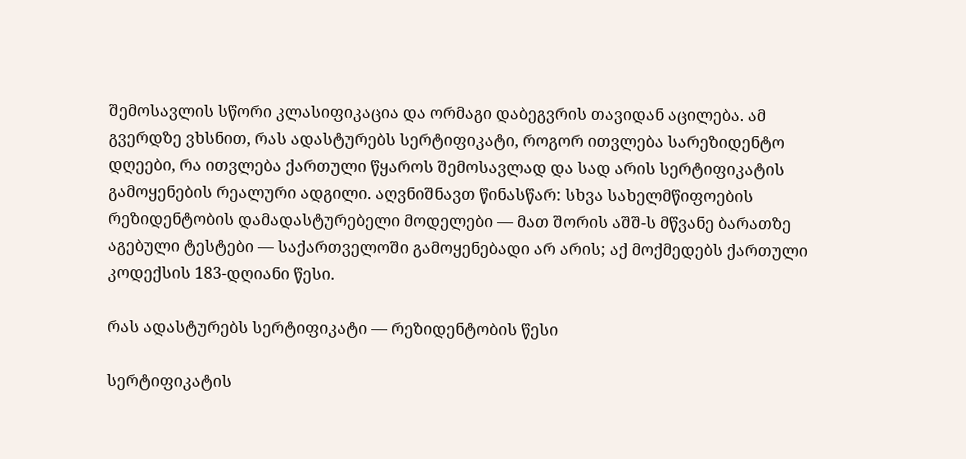შემოსავლის სწორი კლასიფიკაცია და ორმაგი დაბეგვრის თავიდან აცილება. ამ გვერდზე ვხსნით, რას ადასტურებს სერტიფიკატი, როგორ ითვლება სარეზიდენტო დღეები, რა ითვლება ქართული წყაროს შემოსავლად და სად არის სერტიფიკატის გამოყენების რეალური ადგილი. აღვნიშნავთ წინასწარ: სხვა სახელმწიფოების რეზიდენტობის დამადასტურებელი მოდელები — მათ შორის აშშ-ს მწვანე ბარათზე აგებული ტესტები — საქართველოში გამოყენებადი არ არის; აქ მოქმედებს ქართული კოდექსის 183-დღიანი წესი.

რას ადასტურებს სერტიფიკატი — რეზიდენტობის წესი

სერტიფიკატის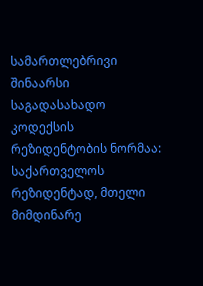სამართლებრივი შინაარსი საგადასახადო კოდექსის რეზიდენტობის ნორმაა: საქართველოს რეზიდენტად, მთელი მიმდინარე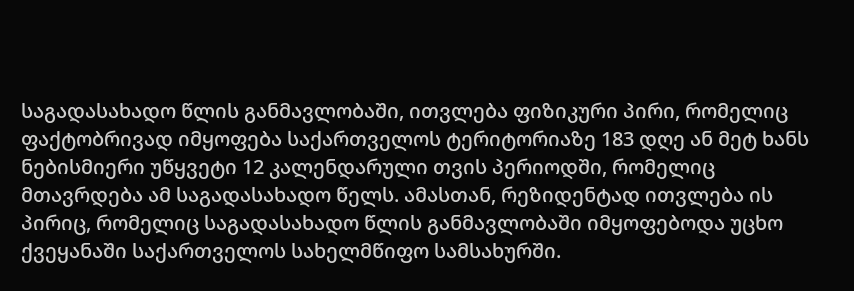საგადასახადო წლის განმავლობაში, ითვლება ფიზიკური პირი, რომელიც ფაქტობრივად იმყოფება საქართველოს ტერიტორიაზე 183 დღე ან მეტ ხანს ნებისმიერი უწყვეტი 12 კალენდარული თვის პერიოდში, რომელიც მთავრდება ამ საგადასახადო წელს. ამასთან, რეზიდენტად ითვლება ის პირიც, რომელიც საგადასახადო წლის განმავლობაში იმყოფებოდა უცხო ქვეყანაში საქართველოს სახელმწიფო სამსახურში.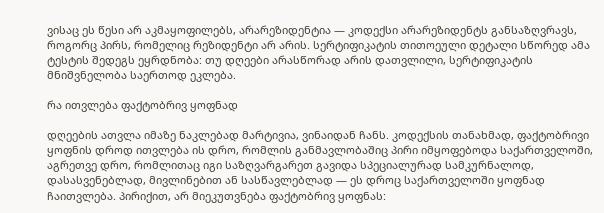ვისაც ეს წესი არ აკმაყოფილებს, არარეზიდენტია — კოდექსი არარეზიდენტს განსაზღვრავს, როგორც პირს, რომელიც რეზიდენტი არ არის. სერტიფიკატის თითოეული დეტალი სწორედ ამა ტესტის შედეგს ეყრდნობა: თუ დღეები არასწორად არის დათვლილი, სერტიფიკატის მნიშვნელობა საერთოდ ეკლება.

რა ითვლება ფაქტობრივ ყოფნად

დღეების ათვლა იმაზე ნაკლებად მარტივია, ვინაიდან ჩანს. კოდექსის თანახმად, ფაქტობრივი ყოფნის დროდ ითვლება ის დრო, რომლის განმავლობაშიც პირი იმყოფებოდა საქართველოში, აგრეთვე დრო, რომლითაც იგი საზღვარგარეთ გავიდა სპეციალურად სამკურნალოდ, დასასვენებლად, მივლინებით ან სასწავლებლად — ეს დროც საქართველოში ყოფნად ჩაითვლება. პირიქით, არ მიეკუთვნება ფაქტობრივ ყოფნას: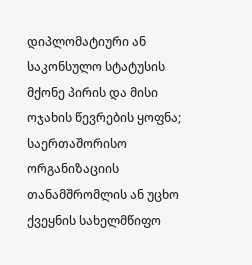დიპლომატიური ან საკონსულო სტატუსის მქონე პირის და მისი ოჯახის წევრების ყოფნა; საერთაშორისო ორგანიზაციის თანამშრომლის ან უცხო ქვეყნის სახელმწიფო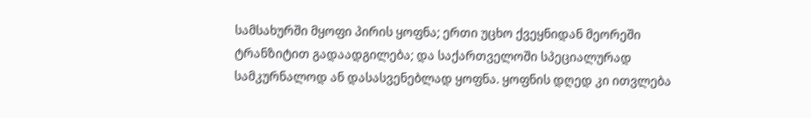სამსახურში მყოფი პირის ყოფნა; ერთი უცხო ქვეყნიდან მეორეში ტრანზიტით გადაადგილება; და საქართველოში სპეციალურად სამკურნალოდ ან დასასვენებლად ყოფნა. ყოფნის დღედ კი ითვლება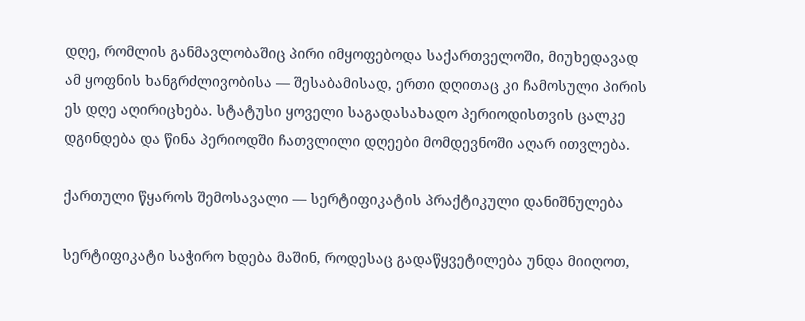დღე, რომლის განმავლობაშიც პირი იმყოფებოდა საქართველოში, მიუხედავად ამ ყოფნის ხანგრძლივობისა — შესაბამისად, ერთი დღითაც კი ჩამოსული პირის ეს დღე აღირიცხება. სტატუსი ყოველი საგადასახადო პერიოდისთვის ცალკე დგინდება და წინა პერიოდში ჩათვლილი დღეები მომდევნოში აღარ ითვლება.

ქართული წყაროს შემოსავალი — სერტიფიკატის პრაქტიკული დანიშნულება

სერტიფიკატი საჭირო ხდება მაშინ, როდესაც გადაწყვეტილება უნდა მიიღოთ,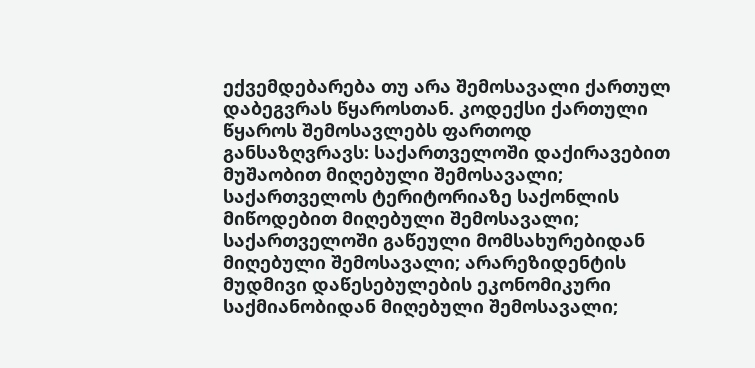ექვემდებარება თუ არა შემოსავალი ქართულ დაბეგვრას წყაროსთან. კოდექსი ქართული წყაროს შემოსავლებს ფართოდ განსაზღვრავს: საქართველოში დაქირავებით მუშაობით მიღებული შემოსავალი; საქართველოს ტერიტორიაზე საქონლის მიწოდებით მიღებული შემოსავალი; საქართველოში გაწეული მომსახურებიდან მიღებული შემოსავალი; არარეზიდენტის მუდმივი დაწესებულების ეკონომიკური საქმიანობიდან მიღებული შემოსავალი;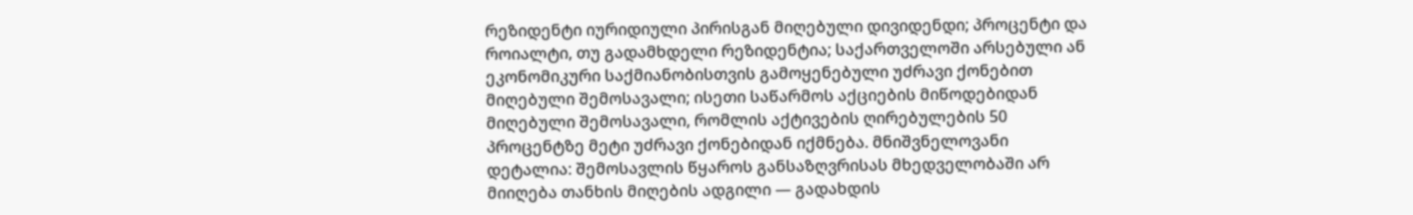რეზიდენტი იურიდიული პირისგან მიღებული დივიდენდი; პროცენტი და როიალტი, თუ გადამხდელი რეზიდენტია; საქართველოში არსებული ან ეკონომიკური საქმიანობისთვის გამოყენებული უძრავი ქონებით მიღებული შემოსავალი; ისეთი საწარმოს აქციების მიწოდებიდან მიღებული შემოსავალი, რომლის აქტივების ღირებულების 50 პროცენტზე მეტი უძრავი ქონებიდან იქმნება. მნიშვნელოვანი დეტალია: შემოსავლის წყაროს განსაზღვრისას მხედველობაში არ მიიღება თანხის მიღების ადგილი — გადახდის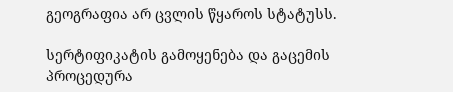გეოგრაფია არ ცვლის წყაროს სტატუსს.

სერტიფიკატის გამოყენება და გაცემის პროცედურა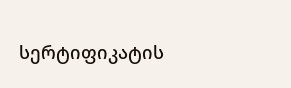სერტიფიკატის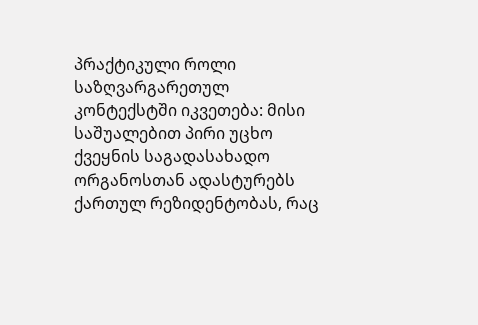პრაქტიკული როლი საზღვარგარეთულ კონტექსტში იკვეთება: მისი საშუალებით პირი უცხო ქვეყნის საგადასახადო ორგანოსთან ადასტურებს ქართულ რეზიდენტობას, რაც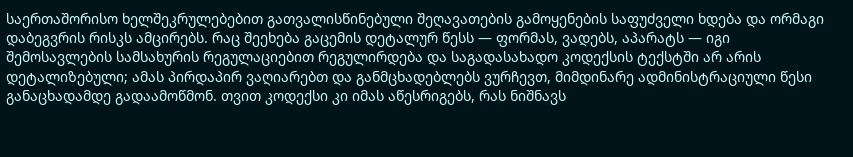საერთაშორისო ხელშეკრულებებით გათვალისწინებული შეღავათების გამოყენების საფუძველი ხდება და ორმაგი დაბეგვრის რისკს ამცირებს. რაც შეეხება გაცემის დეტალურ წესს — ფორმას, ვადებს, აპარატს — იგი შემოსავლების სამსახურის რეგულაციებით რეგულირდება და საგადასახადო კოდექსის ტექსტში არ არის დეტალიზებული; ამას პირდაპირ ვაღიარებთ და განმცხადებლებს ვურჩევთ, მიმდინარე ადმინისტრაციული წესი განაცხადამდე გადაამოწმონ. თვით კოდექსი კი იმას აწესრიგებს, რას ნიშნავს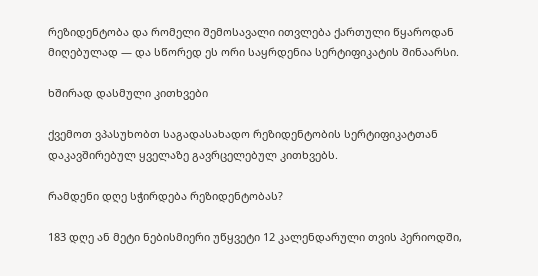რეზიდენტობა და რომელი შემოსავალი ითვლება ქართული წყაროდან მიღებულად — და სწორედ ეს ორი საყრდენია სერტიფიკატის შინაარსი.

ხშირად დასმული კითხვები

ქვემოთ ვპასუხობთ საგადასახადო რეზიდენტობის სერტიფიკატთან დაკავშირებულ ყველაზე გავრცელებულ კითხვებს.

რამდენი დღე სჭირდება რეზიდენტობას?

183 დღე ან მეტი ნებისმიერი უწყვეტი 12 კალენდარული თვის პერიოდში,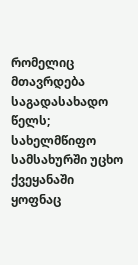რომელიც მთავრდება საგადასახადო წელს; სახელმწიფო სამსახურში უცხო ქვეყანაში ყოფნაც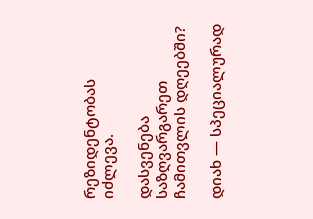რეზიდენტობას იძლევა.

დასვენება საზღვარგარეთ ჩამითვლის დღეებში?

დიახ — სპეციალურად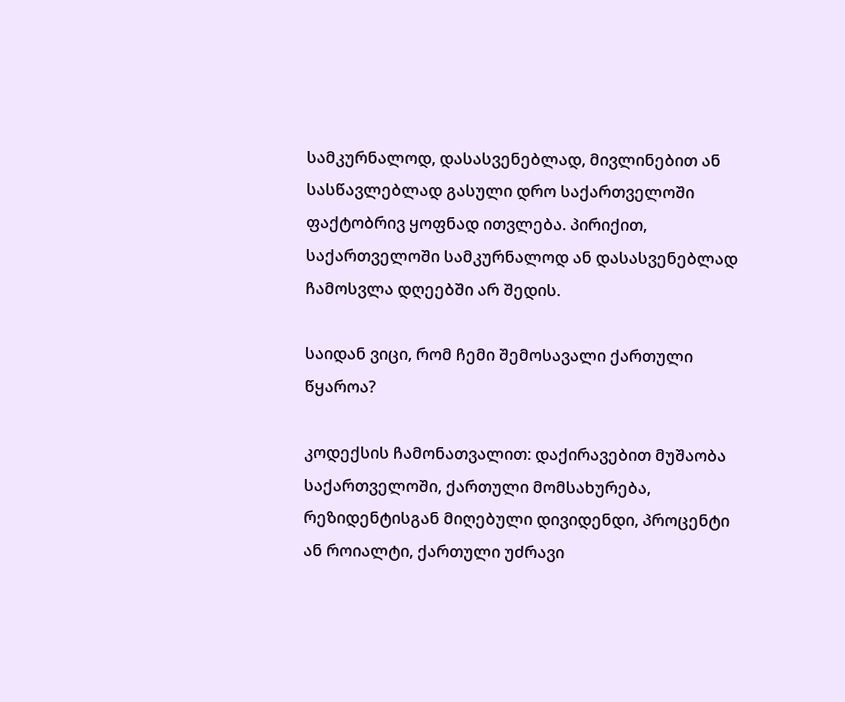სამკურნალოდ, დასასვენებლად, მივლინებით ან სასწავლებლად გასული დრო საქართველოში ფაქტობრივ ყოფნად ითვლება. პირიქით, საქართველოში სამკურნალოდ ან დასასვენებლად ჩამოსვლა დღეებში არ შედის.

საიდან ვიცი, რომ ჩემი შემოსავალი ქართული წყაროა?

კოდექსის ჩამონათვალით: დაქირავებით მუშაობა საქართველოში, ქართული მომსახურება, რეზიდენტისგან მიღებული დივიდენდი, პროცენტი ან როიალტი, ქართული უძრავი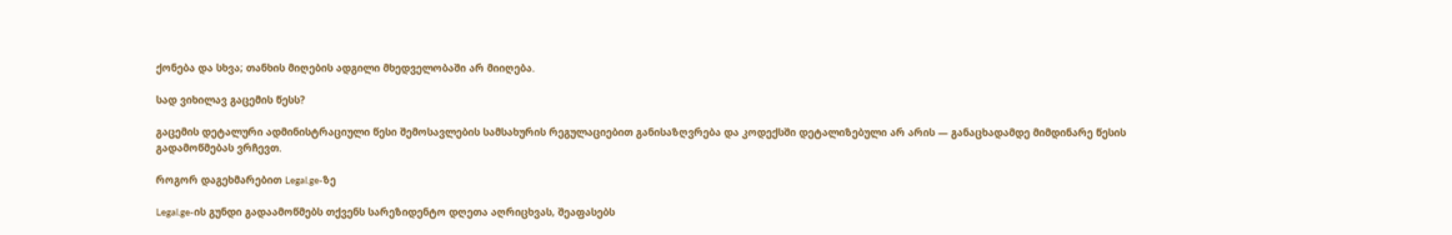ქონება და სხვა; თანხის მიღების ადგილი მხედველობაში არ მიიღება.

სად ვიხილავ გაცემის წესს?

გაცემის დეტალური ადმინისტრაციული წესი შემოსავლების სამსახურის რეგულაციებით განისაზღვრება და კოდექსში დეტალიზებული არ არის — განაცხადამდე მიმდინარე წესის გადამოწმებას ვრჩევთ.

როგორ დაგეხმარებით Legal.ge-ზე

Legal.ge-ის გუნდი გადაამოწმებს თქვენს სარეზიდენტო დღეთა აღრიცხვას, შეაფასებს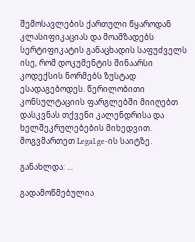შემოსავლების ქართული წყაროდან კლასიფიკაციას და მოამზადებს სერტიფიკატის განაცხადის საფუძველს ისე, რომ დოკუმენტის შინაარსი კოდექსის ნორმებს ზუსტად ესადაგებოდეს. წერილობითი კონსულტაციის ფარგლებში მიიღებთ დასკვნას თქვენი კალენდრისა და ხელშეკრულებების მიხედვით. მოგვმართეთ Legal.ge-ის საიტზე.

განახლდა: ...

გადამოწმებულია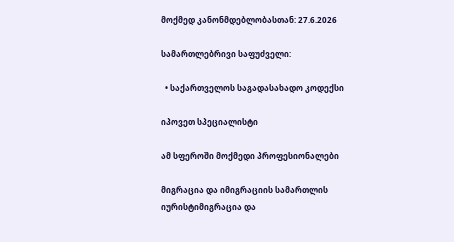მოქმედ კანონმდებლობასთან: 27.6.2026

სამართლებრივი საფუძველი:

  • საქართველოს საგადასახადო კოდექსი

იპოვეთ სპეციალისტი

ამ სფეროში მოქმედი პროფესიონალები

მიგრაცია და იმიგრაციის სამართლის იურისტიმიგრაცია და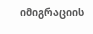იმიგრაციის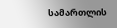სამართლის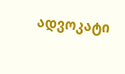ადვოკატი